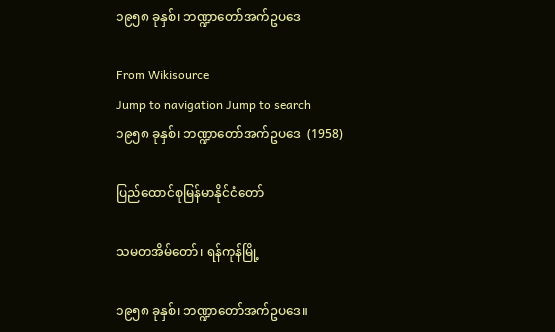၁၉၅၈ ခုနှစ်၊ ဘဏ္ဍာတော်အက်ဥပဒေ

From Wikisource
Jump to navigation Jump to search
၁၉၅၈ ခုနှစ်၊ ဘဏ္ဍာတော်အက်ဥပဒေ  (1958)

ပြည်ထောင်စုမြန်မာနိုင်ငံတော်

သမတအိမ်တော်၊ ရန်ကုန်မြို့

၁၉၅၈ ခုနှစ်၊ ဘဏ္ဍာတော်အက်ဥပဒေ။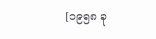[၁၉၅၈ ခု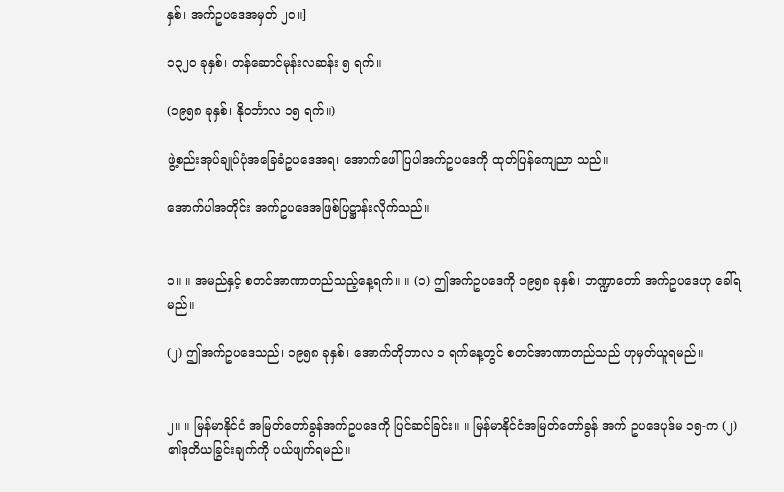နှစ်၊ အက်ဥပဒေအမှတ် ၂၀။]

၁၃၂၀ ခုနှစ်၊ တန်ဆောင်မုန်းလဆန်း ၅ ရက်။

(၁၉၅၈ ခုနှစ်၊ နိုဝင်္ဘာလ ၁၅ ရက်။)

ဖွဲ့စည်းအုပ်ချုပ်ပုံအခြေခံဥပဒေအရ၊ အောက်ဖေါ်ပြပါအက်ဥပဒေကို ထုတ်ပြန်ကျေညာ သည်။

အောက်ပါအတိုင်း အက်ဥပဒေအဖြစ်ပြဋ္ဌာန်းလိုက်သည်။


၁။ ။ အမည်နှင့် စတင်အာဏာတည်သည့်နေ့ရက်။ ။ (၁) ဤအက်ဥပဒေကို ၁၉၅၈ ခုနှစ်၊ ဘဏ္ဍာတော် အက်ဥပဒေဟု ခေါ်ရမည်။

(၂) ဤအက်ဥပဒေသည်၊ ၁၉၅၈ ခုနှစ်၊ အောက်တိုဘာလ ၁ ရက်နေ့တွင် စတင်အာဏာတည်သည် ဟုမှတ်ယူရမည်။


၂။ ။ မြန်မာနိုင်ငံ အမြတ်တော်ခွန်အက်ဥပဒေကို ပြင်ဆင်ခြင်း။ ။ မြန်မာနိုင်ငံအမြတ်တော်ခွန် အက် ဥပဒေပုဒ်မ ၁၅-က (၂) ၏ဒုတိယခြွင်းချက်ကို ပယ်ဖျက်ရမည်။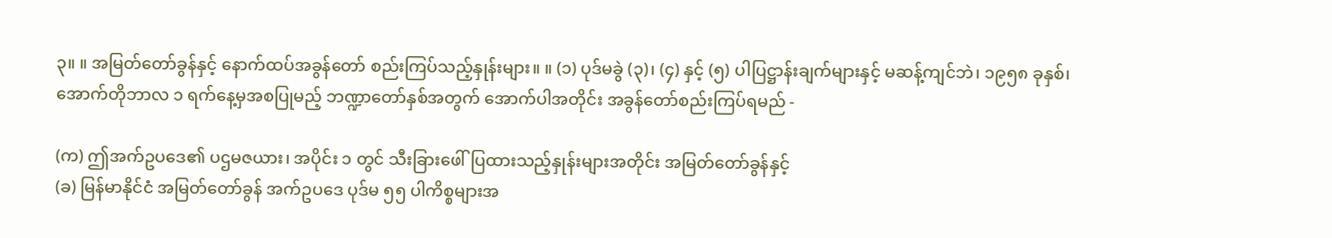၃။ ။ အမြတ်တော်ခွန်နှင့် နောက်ထပ်အခွန်တော် စည်းကြပ်သည့်နှုန်းများ။ ။ (၁) ပုဒ်မခွဲ (၃)၊ (၄) နှင့် (၅) ပါပြဋ္ဌာန်းချက်များနှင့် မဆန့်ကျင်ဘဲ၊ ၁၉၅၈ ခုနှစ်၊ အောက်တိုဘာလ ၁ ရက်နေ့မှအစပြုမည့် ဘဏ္ဍာတော်နှစ်အတွက် အောက်ပါအတိုင်း အခွန်တော်စည်းကြပ်ရမည် -

(က) ဤအက်ဥပဒေ၏ ပဌမဇယား၊ အပိုင်း ၁ တွင် သီးခြားဖေါ်ပြထားသည့်နှုန်းများအတိုင်း အမြတ်တော်ခွန်နှင့်
(ခ) မြန်မာနိုင်ငံ အမြတ်တော်ခွန် အက်ဥပဒေ ပုဒ်မ ၅၅ ပါကိစ္စများအ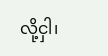လို့ငှါ၊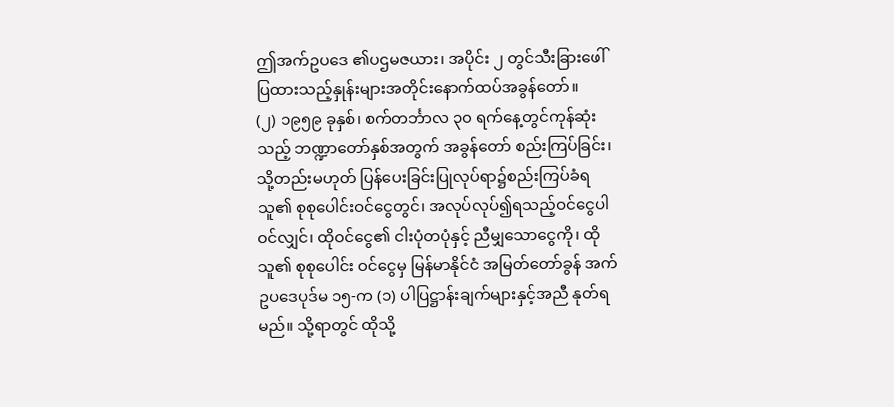ဤအက်ဥပဒေ ၏ပဌမဇယား၊ အပိုင်း ၂ တွင်သီးခြားဖေါ်ပြထားသည့်နှုန်းများအတိုင်းနောက်ထပ်အခွန်တော်။
(၂) ၁၉၅၉ ခုနှစ်၊ စက်တင်္ဘာလ ၃၀ ရက်နေ့တွင်ကုန်ဆုံးသည့် ဘဏ္ဍာတော်နှစ်အတွက် အခွန်တော် စည်းကြပ်ခြင်း၊ သို့တည်းမဟုတ် ပြန်ပေးခြင်းပြုလုပ်ရာ၌စည်းကြပ်ခံရသူ၏ စုစုပေါင်းဝင်ငွေတွင်၊ အလုပ်လုပ်၍ရသည့်ဝင်ငွေပါဝင်လျှင်၊ ထိုဝင်ငွေ၏ ငါးပုံတပုံနှင့် ညီမျှသောငွေကို၊ ထိုသူ၏ စုစုပေါင်း ဝင်ငွေမှ မြန်မာနိုင်ငံ အမြတ်တော်ခွန် အက်ဥပဒေပုဒ်မ ၁၅-က (၁) ပါပြဋ္ဌာန်းချက်များနှင့်အညီ နုတ်ရမည်။ သို့ရာတွင် ထိုသို့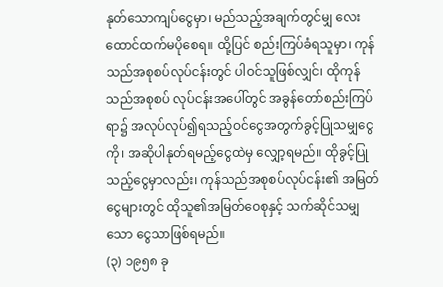နုတ်သောကျပ်ငွေမှာ၊ မည်သည့်အချက်တွင်မျှ လေးထောင်ထက်မပိုစေရ။ ထို့ပြင် စည်းကြပ်ခံရသူမှာ၊ ကုန်သည်အစုစပ်လုပ်ငန်းတွင် ပါဝင်သူဖြစ်လျှင်၊ ထိုကုန်သည်အစုစပ် လုပ်ငန်းအပေါ်တွင် အခွန်တော်စည်းကြပ်ရာ၌ အလုပ်လုပ်၍ရသည့်ဝင်ငွေအတွက်ခွင့်ပြုသမျှငွေကို၊ အဆိုပါနုတ်ရမည့်ငွေထဲမှ လျှော့ရမည်။ ထိုခွင့်ပြုသည့်ငွေမှာလည်း၊ ကုန်သည်အစုစပ်လုပ်ငန်း၏ အမြတ် ငွေများတွင် ထိုသူ၏အမြတ်ဝေစုနှင့် သက်ဆိုင်သမျှသော ငွေသာဖြစ်ရမည်။
(၃) ၁၉၅၈ ခု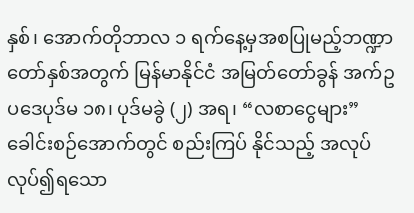နှစ်၊ အောက်တိုဘာလ ၁ ရက်နေ့မှအစပြုမည့်ဘဏ္ဍာတော်နှစ်အတွက် မြန်မာနိုင်ငံ အမြတ်တော်ခွန် အက်ဥပဒေပုဒ်မ ၁၈၊ ပုဒ်မခွဲ (၂) အရ၊ “လစာငွေများ” ခေါင်းစဉ်အောက်တွင် စည်းကြပ် နိုင်သည့် အလုပ်လုပ်၍ရသော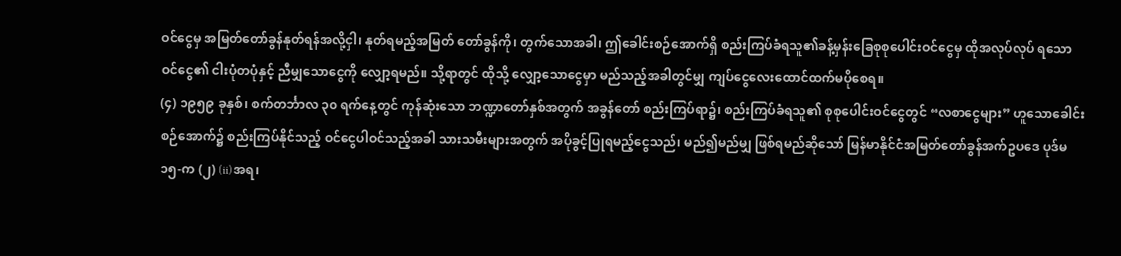ဝင်ငွေမှ အမြတ်တော်ခွန်နုတ်ရန်အလို့ငှါ၊ နုတ်ရမည့်အမြတ် တော်ခွန်ကို၊ တွက်သောအခါ၊ ဤခေါင်းစဉ်အောက်ရှိ စည်းကြပ်ခံရသူ၏ခန့်မှန်းခြေစုစုပေါင်းဝင်ငွေမှ ထိုအလုပ်လုပ် ရသောဝင်ငွေ၏ ငါးပုံတပုံနှင့် ညီမျှသောငွေကို လျှော့ရမည်။ သို့ရာတွင် ထိုသို့ လျှော့သောငွေမှာ မည်သည့်အခါတွင်မျှ ကျပ်ငွေလေးထောင်ထက်မပိုစေရ။
(၄) ၁၉၅၉ ခုနှစ်၊ စက်တင်္ဘာလ ၃၀ ရက်နေ့တွင် ကုန်ဆုံးသော ဘဏ္ဍာတော်နှစ်အတွက် အခွန်တော် စည်းကြပ်ရာ၌၊ စည်းကြပ်ခံရသူ၏ စုစုပေါင်းဝင်ငွေတွင် “လစာငွေများ” ဟူသောခေါင်းစဉ်အောက်၌ စည်းကြပ်နိုင်သည့် ဝင်ငွေပါဝင်သည့်အခါ သားသမီးများအတွက် အပိုခွင့်ပြုရမည့်ငွေသည်၊ မည်၍မည်မျှ ဖြစ်ရမည်ဆိုသော် မြန်မာနိုင်ငံအမြတ်တော်ခွန်အက်ဥပဒေ ပုဒ်မ ၁၅-က (၂) (ii)အရ၊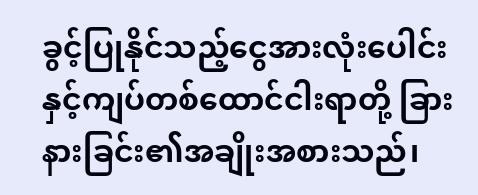ခွင့်ပြုနိုင်သည့်ငွေအားလုံးပေါင်းနှင့်ကျပ်တစ်ထောင်ငါးရာတို့ ခြားနားခြင်း၏အချိုးအစားသည်၊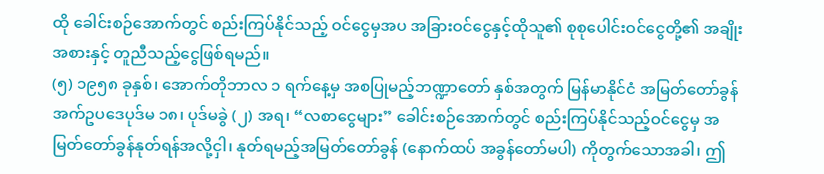ထို ခေါင်းစဉ်အောက်တွင် စည်းကြပ်နိုင်သည့် ဝင်ငွေမှအပ အခြားဝင်ငွေနှင့်ထိုသူ၏ စုစုပေါင်းဝင်ငွေတို့၏ အချိုးအစားနှင့် တူညီသည့်ငွေဖြစ်ရမည်။
(၅) ၁၉၅၈ ခုနှစ်၊ အောက်တိုဘာလ ၁ ရက်နေ့မှ အစပြုမည့်ဘဏ္ဍာတော် နှစ်အတွက် မြန်မာနိုင်ငံ အမြတ်တော်ခွန် အက်ဥပဒေပုဒ်မ ၁၈၊ ပုဒ်မခွဲ (၂) အရ၊ “လစာငွေများ” ခေါင်းစဉ်အောက်တွင် စည်းကြပ်နိုင်သည့်ဝင်ငွေမှ အမြတ်တော်ခွန်နုတ်ရန်အလို့ငှါ၊ နုတ်ရမည့်အမြတ်တော်ခွန် (နောက်ထပ် အခွန်တော်မပါ) ကိုတွက်သောအခါ၊ ဤ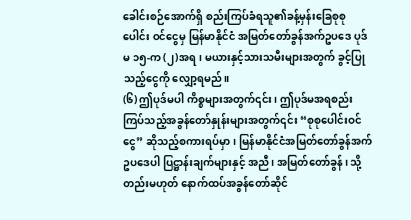ခေါင်းစဉ်အောက်ရှိ စည်းကြပ်ခံရသူ၏ခန့်မှန်းခြေစုစုပေါင်း ဝင်ငွေမှ မြန်မာနိုင်ငံ အမြတ်တော်ခွန်အက်ဥပဒေ ပုဒ်မ ၁၅-က (၂)အရ၊ မယားနှင့်သားသမီးများအတွက် ခွင့်ပြုသည့်ငွေကို လျှော့ရမည်။
(၆) ဤပုဒ်မပါ ကိစ္စများအတွက်၎င်း၊ ဤပုဒ်မအရစည်းကြပ်သည့်အခွန်တော်နှုန်းများအတွက်၎င်း “စုစုပေါင်းဝင်ငွေ” ဆိုသည့်စကားရပ်မှာ၊ မြန်မာနိုင်ငံအမြတ်တော်ခွန်အက်ဥပဒေပါ ပြဋ္ဌာန်းချက်များနှင့် အညီ၊ အမြတ်တော်ခွန်၊ သို့တည်းမဟုတ် နောက်ထပ်အခွန်တော်ဆိုင်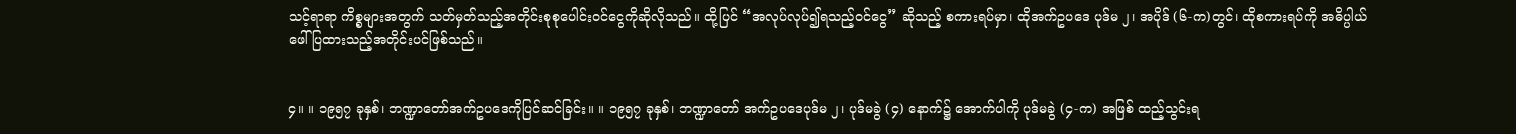သင့်ရာရာ ကိစ္စများအတွက် သတ်မှတ်သည့်အတိုင်းစုစုပေါင်းဝင်ငွေကိုဆိုလိုသည်။ ထို့ပြင် “အလုပ်လုပ်၍ရသည့်ဝင်ငွေ” ဆိုသည့် စကားရပ်မှာ၊ ထိုအက်ဥပဒေ ပုဒ်မ ၂၊ အပိုဒ် (၆-က)တွင်၊ ထိုစကားရပ်ကို အဓိပ္ပါယ် ဖေါ်ပြထားသည့်အတိုင်းပင်ဖြစ်သည်။


၄။ ။ ၁၉၅၇ ခုနှစ်၊ ဘဏ္ဍာတော်အက်ဥပဒေကိုပြင်ဆင်ခြင်း။ ။ ၁၉၅၇ ခုနှစ်၊ ဘဏ္ဍာတော် အက်ဥပဒေပုဒ်မ ၂၊ ပုဒ်မခွဲ (၄) နောက်၌ အောက်ပါကို ပုဒ်မခွဲ (၄-က) အဖြစ် ထည့်သွင်းရ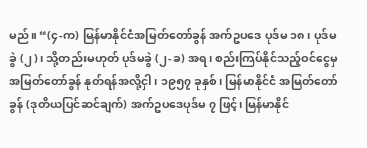မည်။ “(၄-က) မြန်မာနိုင်ငံအမြတ်တော်ခွန် အက်ဥပဒေ ပုဒ်မ ၁၈၊ ပုဒ်မခွဲ (၂)၊ သို့တည်းမဟုတ် ပုဒ်မခွဲ (၂-ခ) အရ၊ စည်းကြပ်နိုင်သည့်ဝင်ငွေမှ အမြတ်တော်ခွန် နုတ်ရန်အလို့ငှါ၊ ၁၉၅၇ ခုနှစ်၊ မြန်မာနိုင်ငံ အမြတ်တော်ခွန် (ဒုတိယပြင်ဆင်ချက်) အက်ဥပဒေပုဒ်မ ၇ ဖြင့်၊ မြန်မာနိုင်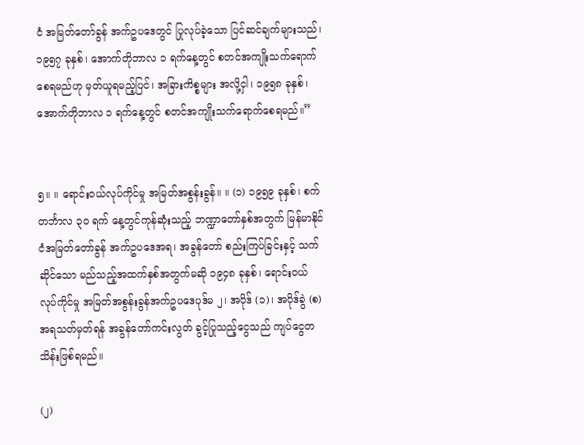ငံ အမြတ်တော်ခွန် အက်ဥပဒေတွင် ပြုလုပ်ခဲ့သော ပြင်ဆင်ချက်များသည်၊ ၁၉၅၇ ခုနှစ်၊ အောက်တိုဘာလ ၁ ရက်နေ့တွင် စတင်အကျိုးသက်ရောက်စေရမည်ဟု မှတ်ယူရမည့်ပြင်၊ အခြားကိစ္စများ အလို့ငှါ၊ ၁၉၅၈ ခုနှစ်၊ အောက်တိုဘာလ ၁ ရက်နေ့တွင် စတင်အကျိုးသက်ရောက်စေရမည်။”


၅။ ။ ရောင်းဝယ်လုပ်ကိုင်မှု အမြတ်အစွန်းခွန်။ ။ (၁) ၁၉၅၉ ခုနှစ်၊ စက်တင်္ဘာလ ၃၀ ရက် နေ့တွင်ကုန်ဆုံးသည့် ဘဏ္ဍာတော်နှစ်အတွက် မြန်မာနိုင်ငံအမြတ်တော်ခွန် အက်ဥပဒေအရ၊ အခွန်တော် စည်းကြပ်ခြင်းနှင့် သက်ဆိုင်သော မည်သည့်အထက်နှစ်အတွက်မဆို ၁၉၄၈ ခုနှစ်၊ ရောင်းဝယ်လုပ်ကိုင်မှု အမြတ်အစွန်းခွန်အက်ဥပဒေပုဒ်မ ၂၊ အပိုဒ် (၁)၊ အပိုဒ်ခွဲ (စ) အရသတ်မှတ်ရန် အခွန်တော်ကင်းလွတ် ခွင့်ပြုသည့်ငွေသည် ကျပ်ငွေတသိန်းဖြစ်ရမည်။

(၂)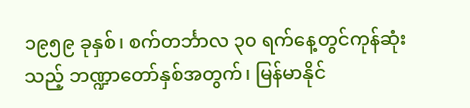၁၉၅၉ ခုနှစ်၊ စက်တင်္ဘာလ ၃၀ ရက်နေ့တွင်ကုန်ဆုံးသည့် ဘဏ္ဍာတော်နှစ်အတွက်၊ မြန်မာနိုင်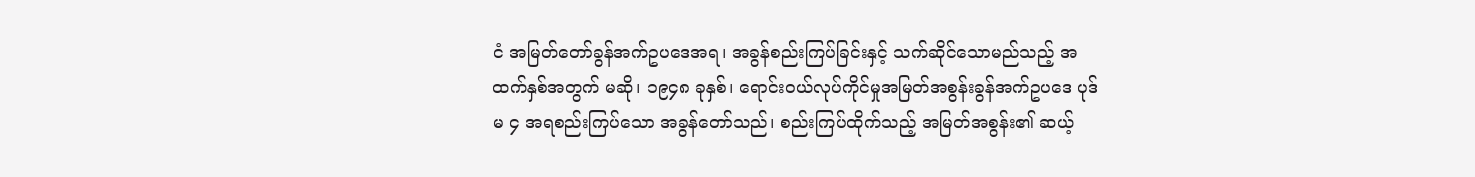ငံ အမြတ်တော်ခွန်အက်ဥပဒေအရ၊ အခွန်စည်းကြပ်ခြင်းနှင့် သက်ဆိုင်သောမည်သည့် အထက်နှစ်အတွက် မဆို၊ ၁၉၄၈ ခုနှစ်၊ ရောင်းဝယ်လုပ်ကိုင်မှုအမြတ်အစွန်းခွန်အက်ဥပဒေ ပုဒ်မ ၄ အရစည်းကြပ်သော အခွန်တော်သည်၊ စည်းကြပ်ထိုက်သည့် အမြတ်အစွန်း၏ ဆယ့်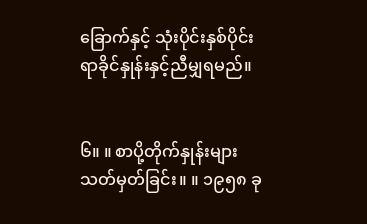ခြောက်နှင့် သုံးပိုင်းနှစ်ပိုင်း ရာခိုင်နှုန်းနှင့်ညီမျှရမည်။


၆။ ။ စာပို့တိုက်နှုန်းများသတ်မှတ်ခြင်း။ ။ ၁၉၅၈ ခု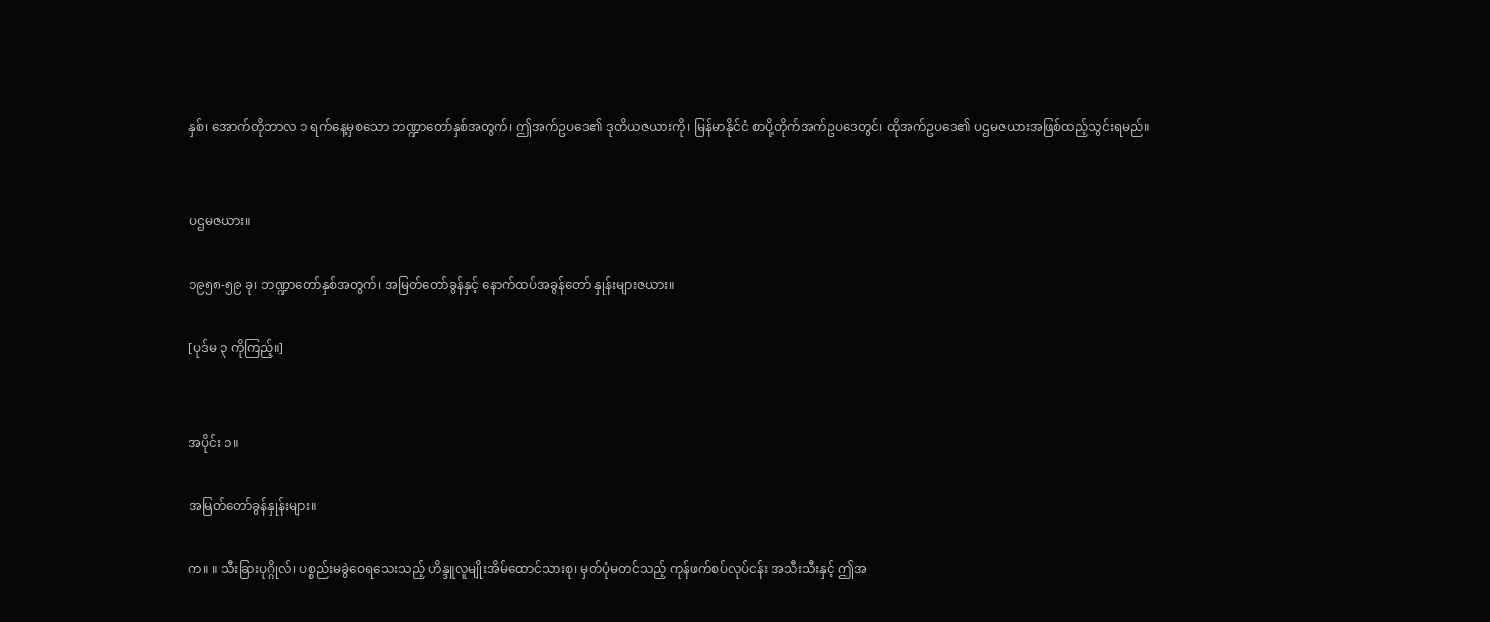နှစ်၊ အောက်တိုဘာလ ၁ ရက်နေ့မှစသော ဘဏ္ဍာတော်နှစ်အတွက်၊ ဤအက်ဥပဒေ၏ ဒုတိယဇယားကို၊ မြန်မာနိုင်ငံ စာပို့တိုက်အက်ဥပဒေတွင်၊ ထိုအက်ဥပဒေ၏ ပဌမဇယားအဖြစ်ထည့်သွင်းရမည်။


ပဌမဇယား။

၁၉၅၈-၅၉ ခု၊ ဘဏ္ဍာတော်နှစ်အတွက်၊ အမြတ်တော်ခွန်နှင့် နောက်ထပ်အခွန်တော် နှုန်းများဇယား။

[ပုဒ်မ ၃ ကိုကြည့်။]


အပိုင်း ၁။

အမြတ်တော်ခွန်နှုန်းများ။

က။ ။ သီးခြားပုဂ္ဂိုလ်၊ ပစ္စည်းမခွဲဝေရသေးသည့် ဟိန္ဒူလူမျိုးအိမ်ထောင်သားစု၊ မှတ်ပုံမတင်သည့် ကုန်ဖက်စပ်လုပ်ငန်း အသီးသီးနှင့် ဤအ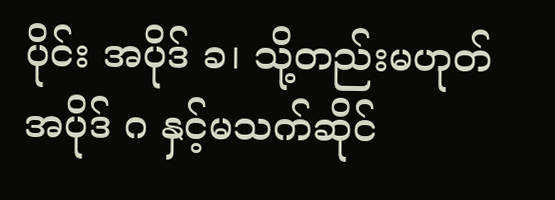ပိုင်း အပိုဒ် ခ၊ သို့တည်းမဟုတ် အပိုဒ် ဂ နှင့်မသက်ဆိုင်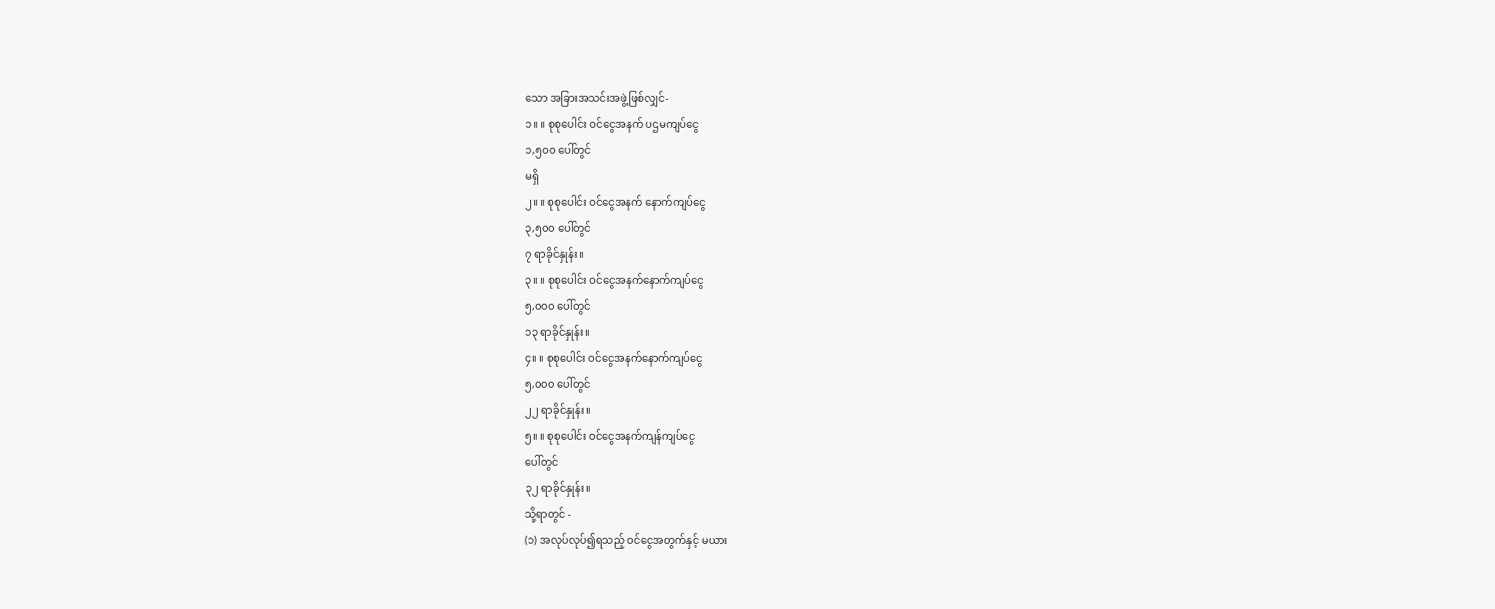သော အခြားအသင်းအဖွဲ့ဖြစ်လျှင်-
၁။ ။ စုစုပေါင်း ဝင်ငွေအနက် ပဌမကျပ်ငွေ
၁,၅၀၀ ပေါ်တွင်
မရှိ
၂။ ။ စုစုပေါင်း ဝင်ငွေအနက် နောက်ကျပ်ငွေ
၃,၅၀၀ ပေါ်တွင်
၇ ရာခိုင်နှုန်း။
၃။ ။ စုစုပေါင်း ဝင်ငွေအနက်နောက်ကျပ်ငွေ
၅,၀၀၀ ပေါ်တွင်
၁၃ ရာခိုင်နှုန်း။
၄။ ။ စုစုပေါင်း ဝင်ငွေအနက်နောက်ကျပ်ငွေ
၅,၀၀၀ ပေါ်တွင်
၂၂ ရာခိုင်နှုန်း။
၅။ ။ စုစုပေါင်း ဝင်ငွေအနက်ကျန်ကျပ်ငွေ
ပေါ်တွင်
၃၂ ရာခိုင်နှုန်း။
သို့ရာတွင် -
(၁) အလုပ်လုပ်၍ရသည့် ဝင်ငွေအတွက်နှင့် မယား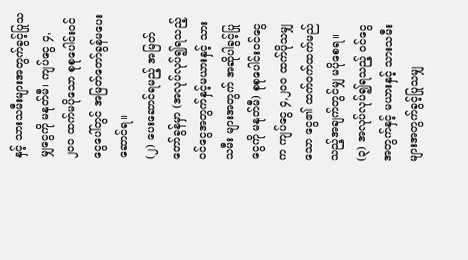နှင့် သားသမီးများအတွက်ခွင့်ပြုသမျှငွေကို မနုတ်မီ၊ ကျပ်ငွေ ၄,၂၀၀ ထက်မပိုသော စုစုပေါင်းဝင်ငွေပေါ်တွင် အမြတ်တော်ခွန်မပေးဆောင်ရ။
(၂) ပေးဆောင်ရမည့် အမြတ်တော်ခွန်မှာ (အလုပ်လုပ်၍ရသည့်ဝင်ငွေအတွက်နှင့်မယားနှင့် သားသမီး များအတွက် အဆိုပါခွင့်ပြုငွေကို မနုတ်မီ) စုစုပေါင်းဝင်ငွေက ကျပ်ငွေ ၄,၂၀၀ ထက်ပိုသမျှသော ငွေ၏ ထက်ဝက်ထက်မည်သည့်အချက်တွင်မျှ မပိုစေရ။
(၃) အလုပ်လုပ်၍ရသည့် ဝင်ငွေအတွက်နှင့် မယားနှင့် သားသမီးများအတွက်ခွင့်ပြုသမျှ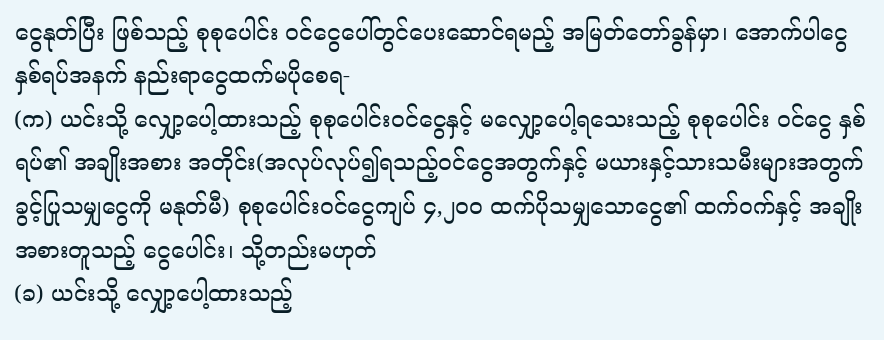ငွေနုတ်ပြီး ဖြစ်သည့် စုစုပေါင်း ဝင်ငွေပေါ်တွင်ပေးဆောင်ရမည့် အမြတ်တော်ခွန်မှာ၊ အောက်ပါငွေနှစ်ရပ်အနက် နည်းရာငွေထက်မပိုစေရ-
(က) ယင်းသို့ လျှော့ပေါ့ထားသည့် စုစုပေါင်းဝင်ငွေနှင့် မလျှော့ပေါ့ရသေးသည့် စုစုပေါင်း ဝင်ငွေ နှစ်ရပ်၏ အချိုးအစား အတိုင်း(အလုပ်လုပ်၍ရသည့်ဝင်ငွေအတွက်နှင့် မယားနှင့်သားသမီးများအတွက် ခွင့်ပြုသမျှငွေကို မနုတ်မီ) စုစုပေါင်းဝင်ငွေကျပ် ၄,၂၀၀ ထက်ပိုသမျှသောငွေ၏ ထက်ဝက်နှင့် အချိုး အစားတူသည့် ငွေပေါင်း၊ သို့တည်းမဟုတ်
(ခ) ယင်းသို့ လျှော့ပေါ့ထားသည့်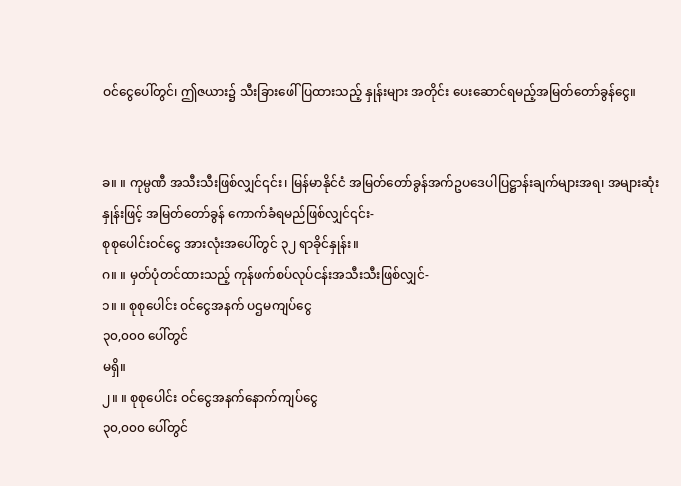ဝင်ငွေပေါ်တွင်၊ ဤဇယား၌ သီးခြားဖေါ်ပြထားသည့် နှုန်းများ အတိုင်း ပေးဆောင်ရမည့်အမြတ်တော်ခွန်ငွေ။


ခ။ ။ ကုမ္ပဏီ အသီးသီးဖြစ်လျှင်၎င်း၊ မြန်မာနိုင်ငံ အမြတ်တော်ခွန်အက်ဥပဒေပါပြဋ္ဌာန်းချက်များအရ၊ အများဆုံးနှုန်းဖြင့် အမြတ်တော်ခွန် ကောက်ခံရမည်ဖြစ်လျှင်၎င်း-
စုစုပေါင်းဝင်ငွေ အားလုံးအပေါ်တွင် ၃၂ ရာခိုင်နှုန်း။
ဂ။ ။ မှတ်ပုံတင်ထားသည့် ကုန်ဖက်စပ်လုပ်ငန်းအသီးသီးဖြစ်လျှင်-
၁။ ။ စုစုပေါင်း ဝင်ငွေအနက် ပဌမကျပ်ငွေ
၃၀,၀၀၀ ပေါ်တွင်
မရှိ။
၂။ ။ စုစုပေါင်း ဝင်ငွေအနက်နောက်ကျပ်ငွေ
၃၀,၀၀၀ ပေါ်တွင်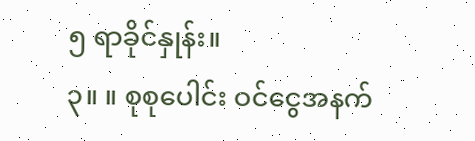၅ ရာခိုင်နှုန်း။
၃။ ။ စုစုပေါင်း ဝင်ငွေအနက်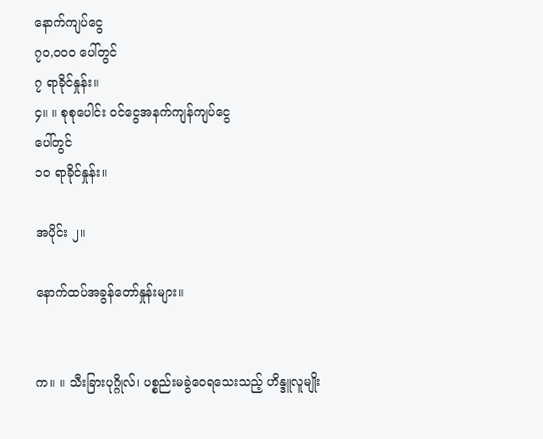နောက်ကျပ်ငွေ
၇၀,၀၀၀ ပေါ်တွင်
၇ ရာခိုင်နှုန်း။
၄။ ။ စုစုပေါင်း ဝင်ငွေအနက်ကျန်ကျပ်ငွေ
ပေါ်တွင်
၁၀ ရာခိုင်နှုန်း။

အပိုင်း ၂။

နောက်ထပ်အခွန်တော်နှုန်းများ။


က။ ။ သီးခြားပုဂ္ဂိုလ်၊ ပစ္စည်းမခွဲဝေရသေးသည့် ဟိန္ဒူလူမျိုး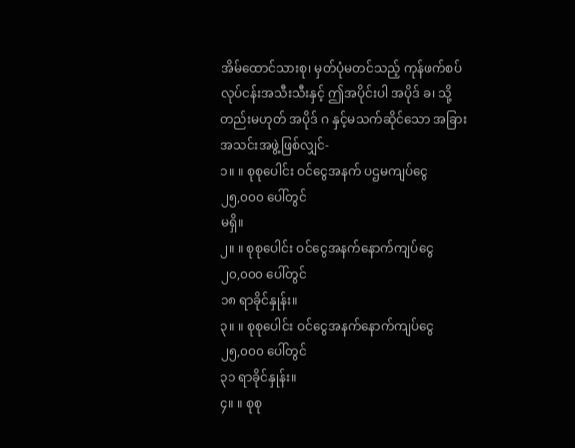အိမ်ထောင်သားစု၊ မှတ်ပုံမတင်သည့် ကုန်ဖက်စပ် လုပ်ငန်းအသီးသီးနှင့် ဤအပိုင်းပါ အပိုဒ် ခ၊ သို့တည်းမဟုတ် အပိုဒ် ဂ နှင့်မသက်ဆိုင်သော အခြားအသင်းအဖွဲ့ဖြစ်လျှင်-
၁။ ။ စုစုပေါင်း ဝင်ငွေအနက် ပဌမကျပ်ငွေ
၂၅,၀၀၀ ပေါ်တွင်
မရှိ။
၂။ ။ စုစုပေါင်း ဝင်ငွေအနက်နောက်ကျပ်ငွေ
၂၀,၀၀၀ ပေါ်တွင်
၁၈ ရာခိုင်နှုန်း။
၃။ ။ စုစုပေါင်း ဝင်ငွေအနက်နောက်ကျပ်ငွေ
၂၅,၀၀၀ ပေါ်တွင်
၃၁ ရာခိုင်နှုန်း။
၄။ ။ စုစု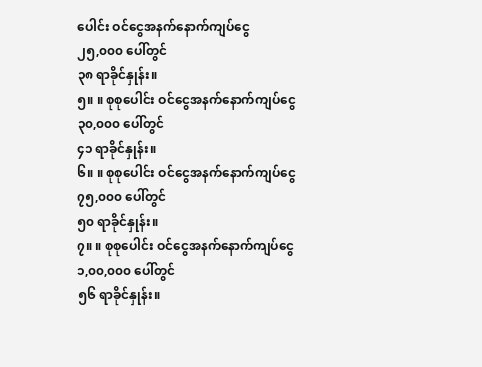ပေါင်း ဝင်ငွေအနက်နောက်ကျပ်ငွေ
၂၅,၀၀၀ ပေါ်တွင်
၃၈ ရာခိုင်နှုန်း။
၅။ ။ စုစုပေါင်း ဝင်ငွေအနက်နောက်ကျပ်ငွေ
၃၀,၀၀၀ ပေါ်တွင်
၄၁ ရာခိုင်နှုန်း။
၆။ ။ စုစုပေါင်း ဝင်ငွေအနက်နောက်ကျပ်ငွေ
၇၅,၀၀၀ ပေါ်တွင်
၅၀ ရာခိုင်နှုန်း။
၇။ ။ စုစုပေါင်း ဝင်ငွေအနက်နောက်ကျပ်ငွေ
၁,၀၀,၀၀၀ ပေါ်တွင်
၅၆ ရာခိုင်နှုန်း။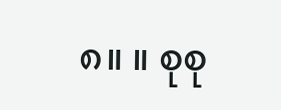၈။ ။ စုစု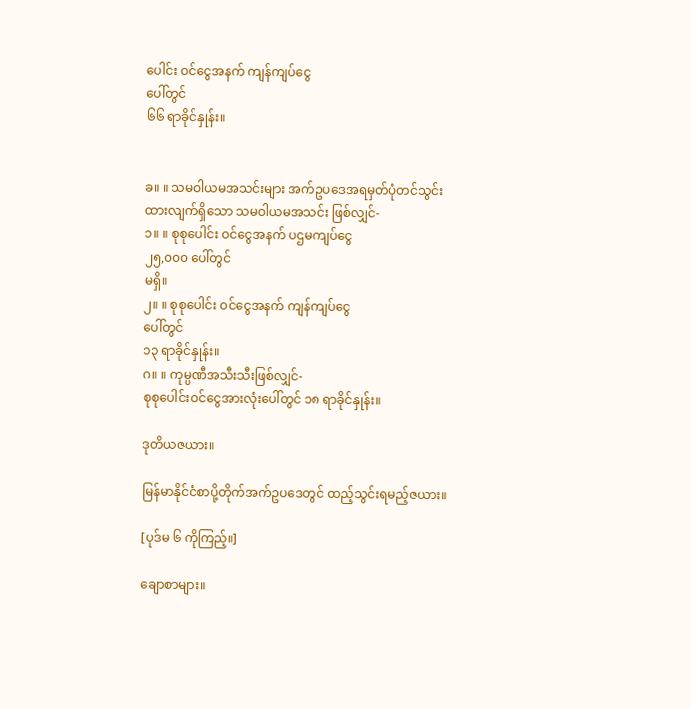ပေါင်း ဝင်ငွေအနက် ကျန်ကျပ်ငွေ
ပေါ်တွင်
၆၆ ရာခိုင်နှုန်း။


ခ။ ။ သမဝါယမအသင်းများ အက်ဥပဒေအရမှတ်ပုံတင်သွင်းထားလျက်ရှိသော သမဝါယမအသင်း ဖြစ်လျှင်-
၁။ ။ စုစုပေါင်း ဝင်ငွေအနက် ပဌမကျပ်ငွေ
၂၅,၀၀၀ ပေါ်တွင်
မရှိ။
၂။ ။ စုစုပေါင်း ဝင်ငွေအနက် ကျန်ကျပ်ငွေ
ပေါ်တွင်
၁၃ ရာခိုင်နှုန်း။
ဂ။ ။ ကုမ္ပဏီအသီးသီးဖြစ်လျှင်-
စုစုပေါင်းဝင်ငွေအားလုံးပေါ်တွင် ၁၈ ရာခိုင်နှုန်း။

ဒုတိယဇယား။

မြန်မာနိုင်ငံစာပို့တိုက်အက်ဥပဒေတွင် ထည့်သွင်းရမည့်ဇယား။

[ပုဒ်မ ၆ ကိုကြည့်။]

ချောစာများ။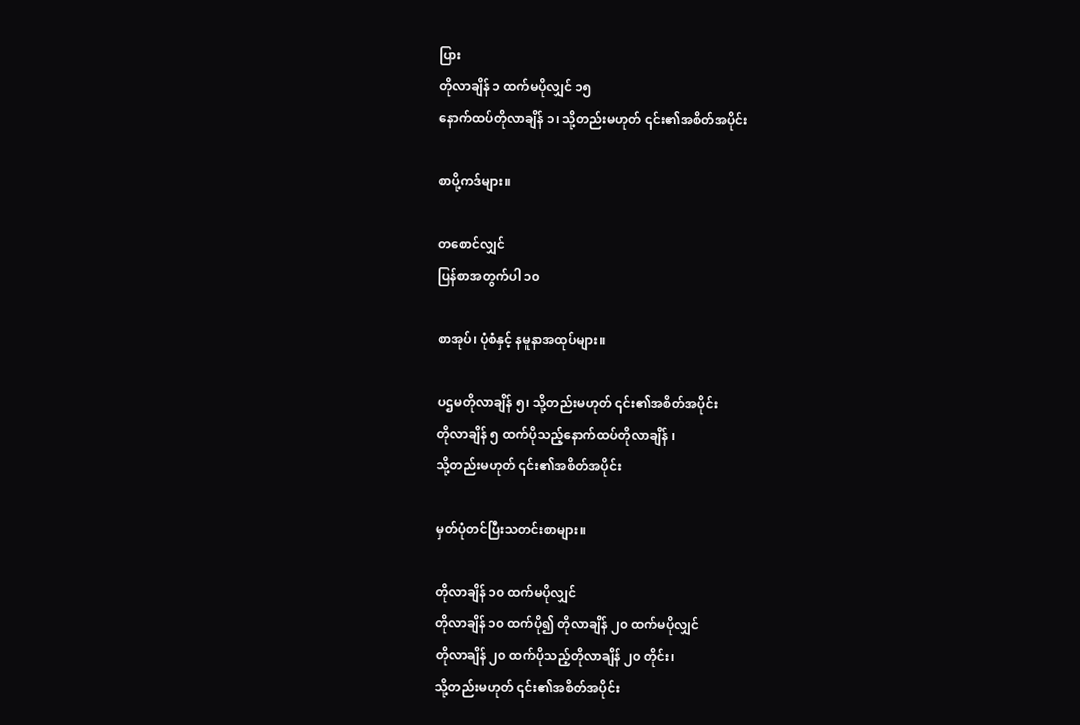ပြား
တိုလာချိန် ၁ ထက်မပိုလျှင် ၁၅
နောက်ထပ်တိုလာချိန် ၁၊ သို့တည်းမဟုတ် ၎င်း၏အစိတ်အပိုင်း

စာပို့ကဒ်များ။

တစောင်လျှင်
ပြန်စာအတွက်ပါ ၁၀

စာအုပ်၊ ပုံစံနှင့် နမူနာအထုပ်များ။

ပဌမတိုလာချိန် ၅၊ သို့တည်းမဟုတ် ၎င်း၏အစိတ်အပိုင်း
တိုလာချိန် ၅ ထက်ပိုသည့်နောက်ထပ်တိုလာချိန် ၊
သို့တည်းမဟုတ် ၎င်း၏အစိတ်အပိုင်း

မှတ်ပုံတင်ပြီးသတင်းစာများ။

တိုလာချိန် ၁၀ ထက်မပိုလျှင်
တိုလာချိန် ၁၀ ထက်ပို၍ တိုလာချိန် ၂၀ ထက်မပိုလျှင်
တိုလာချိန် ၂၀ ထက်ပိုသည့်တိုလာချိန် ၂၀ တိုင်း၊
သို့တည်းမဟုတ် ၎င်း၏အစိတ်အပိုင်း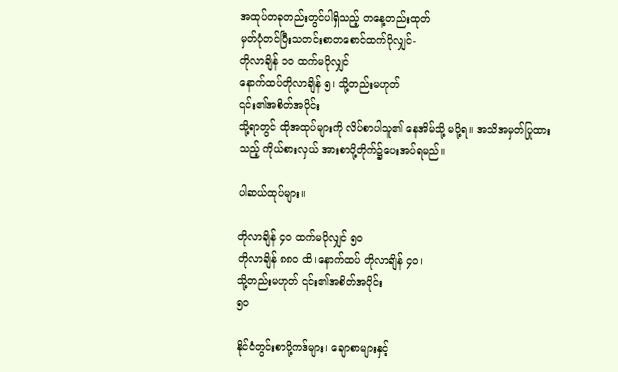အထုပ်တခုတည်းတွင်ပါရှိသည့် တနေ့တည်းထုတ်
မှတ်ပုံတင်ပြီးသတင်းစာတစောင်ထက်ပိုလျှင်-
တိုလာချိန် ၁၀ ထက်မပိုလျှင်
နောက်ထပ်တိုလာချိန် ၅၊ သို့တည်းမဟုတ်
၎င်း၏အစိတ်အပိုင်း
သို့ရာတွင် ထိုအထုပ်များကို လိပ်စာပါသူ၏ နေအိမ်သို့ မပို့ရ။ အသိအမှတ်ပြုထားသည့် ကိုယ်စားလှယ် အားစာပို့တိုက်၌ပေးအပ်ရမည်။

ပါဆယ်ထုပ်များ။

တိုလာချိန် ၄၀ ထက်မပိုလျှင် ၅၀
တိုလာချိန် ၈၈၀ ထိ၊နောက်ထပ် တိုလာချိန် ၄၀၊
သို့တည်းမဟုတ် ၎င်း၏အစိတ်အပိုင်း
၅၀

နိုင်ငံတွင်းစာပို့ကဒ်များ၊ ချောစာများနှင့်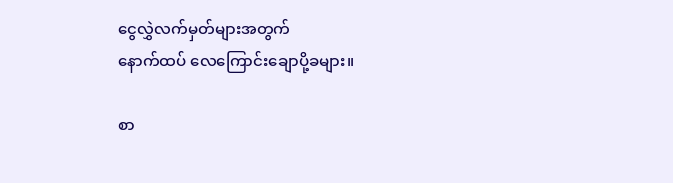ငွေလွှဲလက်မှတ်များအတွက်
နောက်ထပ် လေကြောင်းချောပို့ခများ။

စာ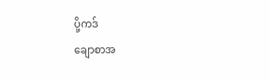ပို့ကဒ်
ချောစာအ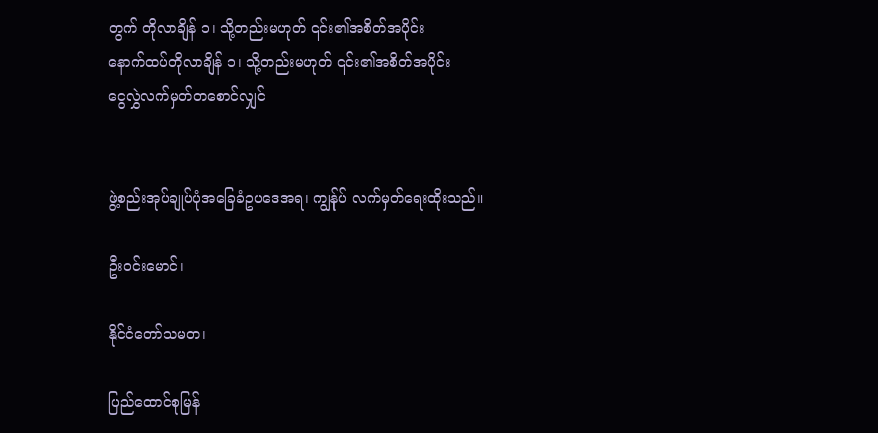တွက် တိုလာချိန် ၁၊ သို့တည်းမဟုတ် ၎င်း၏အစိတ်အပိုင်း
နောက်ထပ်တိုလာချိန် ၁၊ သို့တည်းမဟုတ် ၎င်း၏အစိတ်အပိုင်း
ငွေလွှဲလက်မှတ်တစောင်လျှင်


ဖွဲ့စည်းအုပ်ချုပ်ပုံအခြေခံဥပဒေအရ၊ ကျွန်ုပ် လက်မှတ်ရေးထိုးသည်။

ဦးဝင်းမောင်၊

နိုင်ငံတော်သမတ၊

ပြည်ထောင်စုမြန်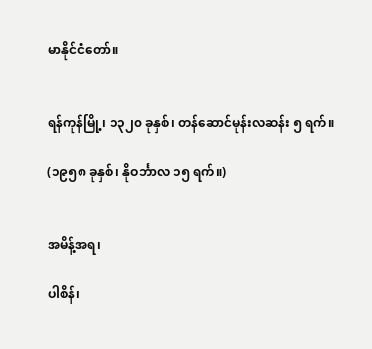မာနိုင်ငံတော်။


ရန်ကုန်မြို့၊ ၁၃၂၀ ခုနှစ်၊ တန်ဆောင်မုန်းလဆန်း ၅ ရက်။

(၁၉၅၈ ခုနှစ်၊ နိုဝင်္ဘာလ ၁၅ ရက်။)


အမိန့်အရ၊

ပါစိန်၊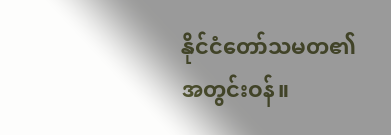နိုင်ငံတော်သမတ၏အတွင်းဝန်။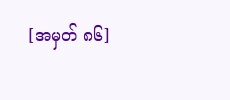[အမှတ် ၈၆]